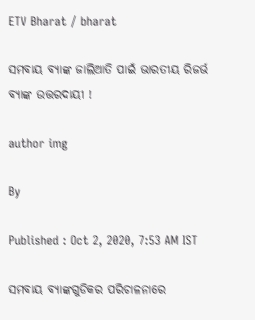ETV Bharat / bharat

ସମବାୟ ବ୍ୟାଙ୍କ ଜାଲିଆତି ପାଇଁ ଭାରତୀୟ ରିଜର୍ଭ ବ୍ୟାଙ୍କ ଉତ୍ତରଦାୟୀ !

author img

By

Published : Oct 2, 2020, 7:53 AM IST

ସମବାୟ ବ୍ୟାଙ୍କଗୁଡିକର ପରିଚାଳନାରେ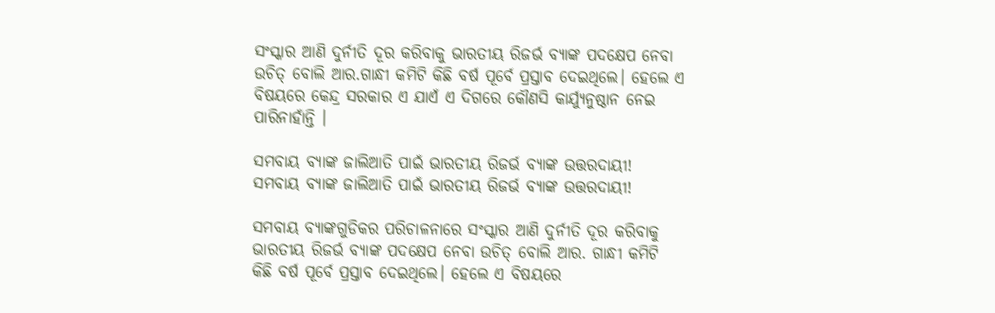ସଂସ୍କାର ଆଣି ଦୁର୍ନୀତି ଦୂର କରିବାକୁ ଭାରତୀୟ ରିଜର୍ଭ ବ୍ୟାଙ୍କ ପଦକ୍ଷେପ ନେବା ଉଚିତ୍ ବୋଲି ଆର.ଗାନ୍ଧୀ କମିଟି କିଛି ବର୍ଷ ପୂର୍ବେ ପ୍ରସ୍ତାବ ଦେଇଥିଲେ। ହେଲେ ଏ ବିଷୟରେ କେନ୍ଦ୍ର ସରକାର ଏ ଯାଏଁ ଏ ଦିଗରେ କୌଣସି କାର୍ଯ୍ୟୁନୁଷ୍ଠାନ ନେଇ ପାରିନାହାଁନ୍ତି ।

ସମବାୟ ବ୍ୟାଙ୍କ ଜାଲିଆତି ପାଇଁ ଭାରତୀୟ ରିଜର୍ଭ ବ୍ୟାଙ୍କ ଉତ୍ତରଦାୟୀ!
ସମବାୟ ବ୍ୟାଙ୍କ ଜାଲିଆତି ପାଇଁ ଭାରତୀୟ ରିଜର୍ଭ ବ୍ୟାଙ୍କ ଉତ୍ତରଦାୟୀ!

ସମବାୟ ବ୍ୟାଙ୍କଗୁଡିକର ପରିଚାଳନାରେ ସଂସ୍କାର ଆଣି ଦୁର୍ନୀତି ଦୂର କରିବାକୁ ଭାରତୀୟ ରିଜର୍ଭ ବ୍ୟାଙ୍କ ପଦକ୍ଷେପ ନେବା ଉଚିତ୍ ବୋଲି ଆର. ଗାନ୍ଧୀ କମିଟି କିଛି ବର୍ଷ ପୂର୍ବେ ପ୍ରସ୍ତାବ ଦେଇଥିଲେ। ହେଲେ ଏ ବିଷୟରେ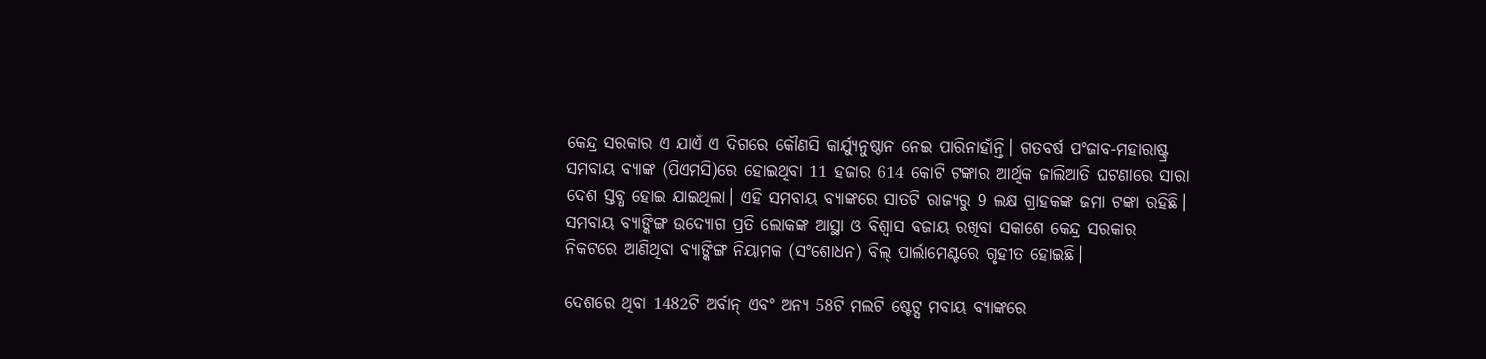କେନ୍ଦ୍ର ସରକାର ଏ ଯାଏଁ ଏ ଦିଗରେ କୌଣସି କାର୍ଯ୍ୟୁନୁଷ୍ଠାନ ନେଇ ପାରିନାହାଁନ୍ତି। ଗତବର୍ଷ ପଂଜାବ-ମହାରାଷ୍ଟ୍ର ସମବାୟ ବ୍ୟାଙ୍କ (ପିଏମସି)ରେ ହୋଇଥିବା 11 ହଜାର 614 କୋଟି ଟଙ୍କାର ଆର୍ଥିକ ଜାଲିଆତି ଘଟଣାରେ ସାରା ଦେଶ ସ୍ତବ୍ଧ ହୋଇ ଯାଇଥିଲା। ଏହି ସମବାୟ ବ୍ୟାଙ୍କରେ ସାତଟି ରାଜ୍ୟରୁ 9 ଲକ୍ଷ ଗ୍ରାହକଙ୍କ ଜମା ଟଙ୍କା ରହିଛି। ସମବାୟ ବ୍ୟାଙ୍କିଙ୍ଗ ଉଦ୍ୟୋଗ ପ୍ରତି ଲୋକଙ୍କ ଆସ୍ଥା ଓ ବିଶ୍ବାସ ବଜାୟ ରଖିବା ସକାଶେ କେନ୍ଦ୍ର ସରକାର ନିକଟରେ ଆଣିଥିବା ବ୍ୟାଙ୍କିଙ୍ଗ ନିୟାମକ (ସଂଶୋଧନ) ବିଲ୍ ପାର୍ଲାମେଣ୍ଟରେ ଗୃହୀତ ହୋଇଛି।

ଦେଶରେ ଥିବା 1482ଟି ଅର୍ବାନ୍ ଏବଂ ଅନ୍ୟ 58ଟି ମଲଟି ଷ୍ଟେଟ୍ସ ମବାୟ ବ୍ୟାଙ୍କରେ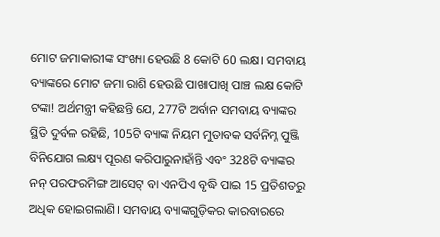ମୋଟ ଜମାକାରୀଙ୍କ ସଂଖ୍ୟା ହେଉଛି 8 କୋଟି 60 ଲକ୍ଷ। ସମବାୟ ବ୍ୟାଙ୍କରେ ମୋଟ ଜମା ରାଶି ହେଉଛି ପାଖାପାଖି ପାଞ୍ଚ ଲକ୍ଷ କୋଟି ଟଙ୍କା! ଅର୍ଥମନ୍ତ୍ରୀ କହିଛନ୍ତି ଯେ, 277ଟି ଅର୍ବାନ ସମବାୟ ବ୍ୟାଙ୍କର ସ୍ଥିତି ଦୁର୍ବଳ ରହିଛି, 105ଟି ବ୍ୟାଙ୍କ ନିୟମ ମୁତାବକ ସର୍ବନିମ୍ନ ପୁଞ୍ଜି ବିନିଯୋଗ ଲକ୍ଷ୍ୟ ପୂରଣ କରିପାରୁନାହାଁନ୍ତି ଏବଂ 328ଟି ବ୍ୟାଙ୍କର ନନ୍ ପରଫରମିଙ୍ଗ ଆସେଟ୍ ବା ଏନପିଏ ବୃଦ୍ଧି ପାଇ 15 ପ୍ରତିଶତରୁ ଅଧିକ ହୋଇଗଲାଣି। ସମବାୟ ବ୍ୟାଙ୍କଗୁଡ଼ିକର କାରବାରରେ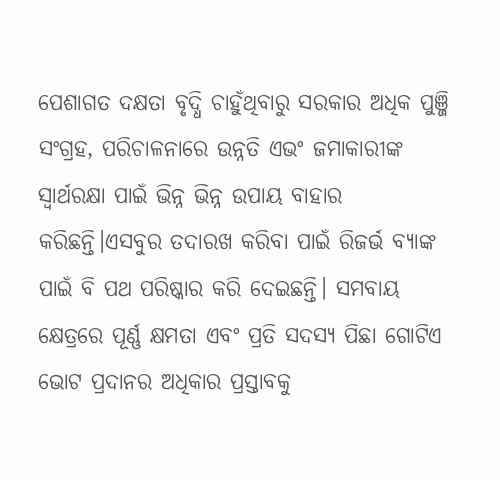ପେଶାଗତ ଦକ୍ଷତା ବୃଦ୍ଧି ଚାହୁଁଥିବାରୁ ସରକାର ଅଧିକ ପୁଞ୍ଜି ସଂଗ୍ରହ, ପରିଚାଳନାରେ ଉନ୍ନତି ଏଭଂ ଜମାକାରୀଙ୍କ ସ୍ବାର୍ଥରକ୍ଷା ପାଇଁ ଭିନ୍ନ ଭିନ୍ନ ଉପାୟ ବାହାର କରିଛନ୍ତି।ଏସବୁର ତଦାରଖ କରିବା ପାଇଁ ରିଜର୍ଭ ବ୍ୟାଙ୍କ ପାଇଁ ବି ପଥ ପରିଷ୍କାର କରି ଦେଇଛନ୍ତି। ସମବାୟ କ୍ଷେତ୍ରରେ ପୂର୍ଣ୍ଣ କ୍ଷମତା ଏବଂ ପ୍ରତି ସଦସ୍ୟ ପିଛା ଗୋଟିଏ ଭୋଟ ପ୍ରଦାନର ଅଧିକାର ପ୍ରସ୍ତାବକୁ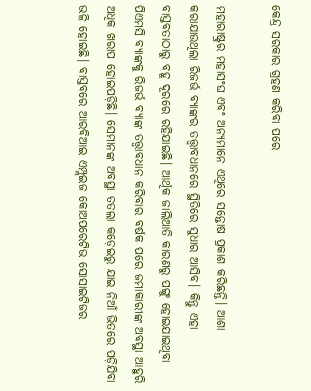କେନ୍ଦ୍ର ସରକାର ଗ୍ରହଣ କରିବା ପରେ

ମହାରାଷ୍ଟ୍ରର ମହାସଂଘ ଏବଂ ଅନ୍ୟମାନେ ଏଥିରେ ସନ୍ତୋଷ ପ୍ରକାଶ କରିଛନ୍ତି। ଆଶା କରାଯାଉଥିଲା ରିଜର୍ଭ ବ୍ୟାଙ୍କର ତତ୍ତ୍ବାବଧାନରେ ସ୍ଥିତିରେ ସୁଧାର ଆସିବ। କିନ୍ତୁ ଏହା ବାସ୍ତବତାଠାରୁ ବହୂ ଦୂରରେ ରହିଯାଇଛି। ଆର୍ଥିକ ଜାଲିଆତି କାରଣରୁ ପଙ୍ଗୁ ହୋଇଯାଇଥିବା ପିଏମସି ବ୍ୟାଙ୍କକୁ ରିଜର୍ଭ ବ୍ୟାଙ୍କ ତତ୍ତ୍ବାବଧାନ କରିବାର ବର୍ଷକ ପରେ ଜମାକାରୀଙ୍କ ଅବସ୍ଥା ଆହୁରି ଅଧିକ ଖରାପ ହୋଇପଡ଼ିଛି। ସେମାନଙ୍କ ଅବସ୍ଥା ତତଲା କଡ଼େଇରୁ ଯାଇ ନିଆଁ ଭିତରେ ପଡ଼ିଯିବା ଭଳି ହୋଇଛି। ବାସ୍ତବରେ ଆରବିଆଇ ଏମ୍ପ୍ଲଇଜ କୋଅପରେଟିଭ ସୋସାଇଟିଜର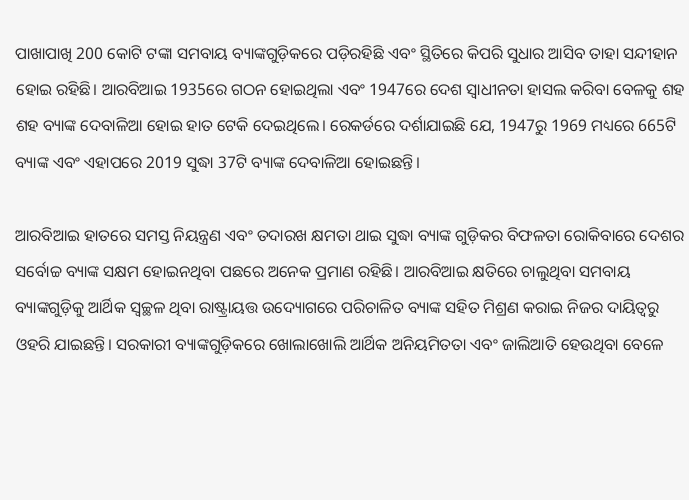ପାଖାପାଖି 200 କୋଟି ଟଙ୍କା ସମବାୟ ବ୍ୟାଙ୍କଗୁଡ଼ିକରେ ପଡ଼ିରହିଛି ଏବଂ ସ୍ଥିତିରେ କିପରି ସୁଧାର ଆସିବ ତାହା ସନ୍ଦୀହାନ ହୋଇ ରହିଛି। ଆରବିଆଇ 1935ରେ ଗଠନ ହୋଇଥିଲା ଏବଂ 1947ରେ ଦେଶ ସ୍ବାଧୀନତା ହାସଲ କରିବା ବେଳକୁ ଶହ ଶହ ବ୍ୟାଙ୍କ ଦେବାଳିଆ ହୋଇ ହାତ ଟେକି ଦେଇଥିଲେ। ରେକର୍ଡରେ ଦର୍ଶାଯାଇଛି ଯେ, 1947ରୁ 1969 ମଧ୍ୟରେ 665ଟି ବ୍ୟାଙ୍କ ଏବଂ ଏହାପରେ 2019 ସୁଦ୍ଧା 37ଟି ବ୍ୟାଙ୍କ ଦେବାଳିଆ ହୋଇଛନ୍ତି।

ଆରବିଆଇ ହାତରେ ସମସ୍ତ ନିୟନ୍ତ୍ରଣ ଏବଂ ତଦାରଖ କ୍ଷମତା ଥାଇ ସୁଦ୍ଧା ବ୍ୟାଙ୍କ ଗୁଡ଼ିକର ବିଫଳତା ରୋକିବାରେ ଦେଶର ସର୍ବୋଚ୍ଚ ବ୍ୟାଙ୍କ ସକ୍ଷମ ହୋଇନଥିବା ପଛରେ ଅନେକ ପ୍ରମାଣ ରହିଛି। ଆରବିଆଇ କ୍ଷତିରେ ଚାଲୁଥିବା ସମବାୟ ବ୍ୟାଙ୍କଗୁଡ଼ିକୁ ଆର୍ଥିକ ସ୍ବଚ୍ଛଳ ଥିବା ରାଷ୍ଟ୍ରାୟତ୍ତ ଉଦ୍ୟୋଗରେ ପରିଚାଳିତ ବ୍ୟାଙ୍କ ସହିତ ମିଶ୍ରଣ କରାଇ ନିଜର ଦାୟିତ୍ବରୁ ଓହରି ଯାଇଛନ୍ତି। ସରକାରୀ ବ୍ୟାଙ୍କଗୁଡ଼ିକରେ ଖୋଲାଖୋଲି ଆର୍ଥିକ ଅନିୟମିତତା ଏବଂ ଜାଲିଆତି ହେଉଥିବା ବେଳେ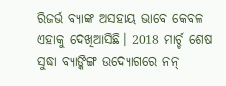ରିଜର୍ଭ ବ୍ୟାଙ୍କ ଅସହାୟ ଭାବେ କେବଳ ଏହାକୁ ଦେଖିଆସିଛି। 2018 ମାର୍ଚ୍ଚ ଶେଷ ସୁଦ୍ଧା ବ୍ୟାଙ୍କିଙ୍ଗ ଉଦ୍ୟୋଗରେ ନନ୍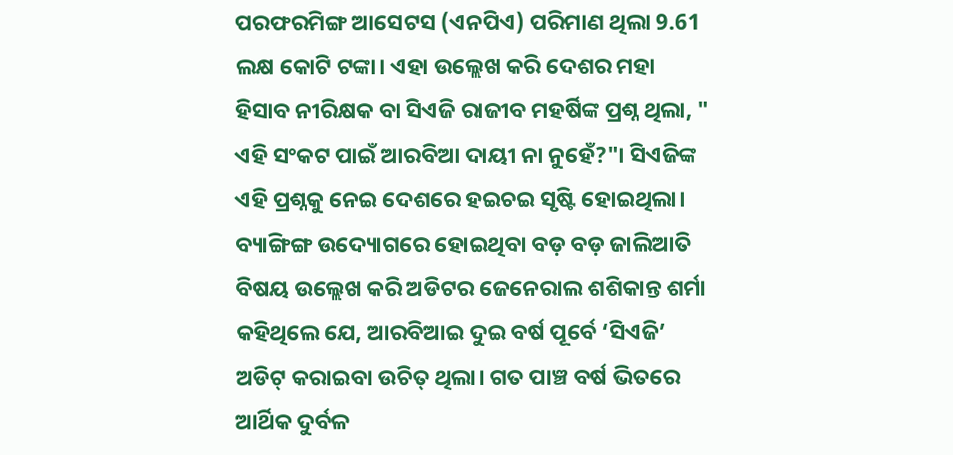ପରଫରମିଙ୍ଗ ଆସେଟସ (ଏନପିଏ) ପରିମାଣ ଥିଲା 9.61 ଲକ୍ଷ କୋଟି ଟଙ୍କା। ଏହା ଉଲ୍ଲେଖ କରି ଦେଶର ମହା ହିସାବ ନୀରିକ୍ଷକ ବା ସିଏଜି ରାଜୀବ ମହର୍ଷିଙ୍କ ପ୍ରଶ୍ନ ଥିଲା, " ଏହି ସଂକଟ ପାଇଁ ଆରବିଆ ଦାୟୀ ନା ନୁହେଁ?"। ସିଏଜିଙ୍କ ଏହି ପ୍ରଶ୍ନକୁ ନେଇ ଦେଶରେ ହଇଚଇ ସୃଷ୍ଟି ହୋଇଥିଲା। ବ୍ୟାଙ୍ଗିଙ୍ଗ ଉଦ୍ୟୋଗରେ ହୋଇଥିବା ବଡ଼ ବଡ଼ ଜାଲିଆତି ବିଷୟ ଉଲ୍ଲେଖ କରି ଅଡିଟର ଜେନେରାଲ ଶଶିକାନ୍ତ ଶର୍ମା କହିଥିଲେ ଯେ, ଆରବିଆଇ ଦୁଇ ବର୍ଷ ପୂର୍ବେ ‘ସିଏଜି’ ଅଡିଟ୍ କରାଇବା ଉଚିତ୍ ଥିଲା। ଗତ ପାଞ୍ଚ ବର୍ଷ ଭିତରେ ଆର୍ଥିକ ଦୁର୍ବଳ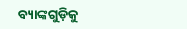ବ୍ୟାଙ୍କଗୁଡ଼ିକୁ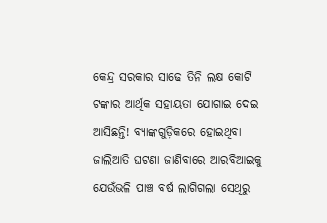କେନ୍ଦ୍ର ସରକାର ସାଢେ ତିନି ଲକ୍ଷ କୋଟି ଟଙ୍କାର ଆର୍ଥିକ ସହାୟତା ଯୋଗାଇ ଦେଇ ଆସିଛନ୍ତି! ବ୍ୟାଙ୍କଗୁଡ଼ିକରେ ହୋଇଥିବା ଜାଲିଆତି ଘଟଣା ଜାଣିବାରେ ଆରବିଆଇକୁ ଯେଉଁଭଳି ପାଞ୍ଚ ବର୍ଷ ଲାଗିଗଲା ସେଥିରୁ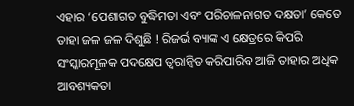ଏହାର ‘ପେଶାଗତ ବୁଦ୍ଧିମତା ଏବଂ ପରିଚାଳନାଗତ ଦକ୍ଷତା’ କେତେ ତାହା ଜଳ ଜଳ ଦିଶୁଛି ! ରିଜର୍ଭ ବ୍ୟାଙ୍କ ଏ କ୍ଷେତ୍ରରେ କିପରି ସଂସ୍କାରମୂଳକ ପଦକ୍ଷେପ ତ୍ବରାନ୍ବିତ କରିପାରିବ ଆଜି ତାହାର ଅଧିକ ଆବଶ୍ୟକତା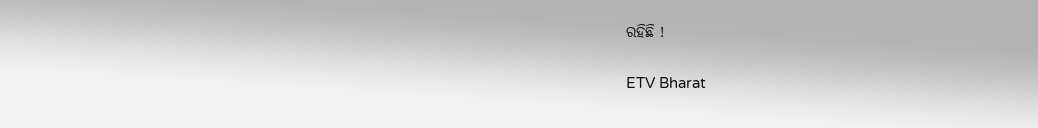ରହିଛି !

ETV Bharat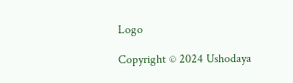Logo

Copyright © 2024 Ushodaya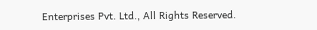Enterprises Pvt. Ltd., All Rights Reserved.